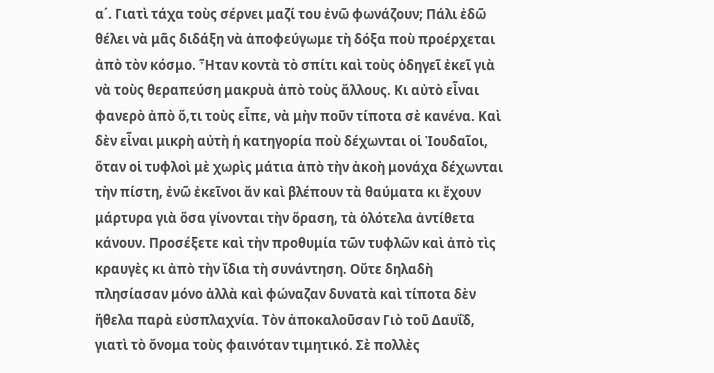α΄. Γιατὶ τάχα τοὺς σέρνει μαζί του ἐνῶ φωνάζουν; Πάλι ἐδῶ θέλει νὰ μᾶς διδάξη νὰ ἀποφεύγωμε τὴ δόξα ποὺ προέρχεται ἀπὸ τὸν κόσμο. Ἦταν κοντὰ τὸ σπίτι καὶ τοὺς ὁδηγεῖ ἐκεῖ γιὰ νὰ τοὺς θεραπεύση μακρυὰ ἀπὸ τοὺς ἄλλους. Κι αὐτὸ εἶναι φανερὸ ἀπὸ ὅ,τι τοὺς εἶπε, νὰ μὴν ποῦν τίποτα σὲ κανένα. Καὶ δὲν εἶναι μικρὴ αὐτὴ ἡ κατηγορία ποὺ δέχωνται οἱ Ἰουδαῖοι, ὅταν οἱ τυφλοὶ μὲ χωρὶς μάτια ἀπὸ τὴν ἀκοὴ μονάχα δέχωνται τὴν πίστη, ἐνῶ ἐκεῖνοι ἄν καὶ βλέπουν τὰ θαύματα κι ἔχουν μάρτυρα γιὰ ὅσα γίνονται τὴν ὅραση, τὰ ὁλότελα ἀντίθετα κάνουν. Προσέξετε καὶ τὴν προθυμία τῶν τυφλῶν καὶ ἀπὸ τὶς κραυγὲς κι ἀπὸ τὴν ἴδια τὴ συνάντηση. Οὔτε δηλαδὴ πλησίασαν μόνο ἀλλὰ καὶ φώναζαν δυνατὰ καὶ τίποτα δὲν ἤθελα παρὰ εὐσπλαχνία. Τὸν ἀποκαλοῦσαν Γιὸ τοῦ Δαυΐδ, γιατὶ τὸ ὄνομα τοὺς φαινόταν τιμητικό. Σὲ πολλὲς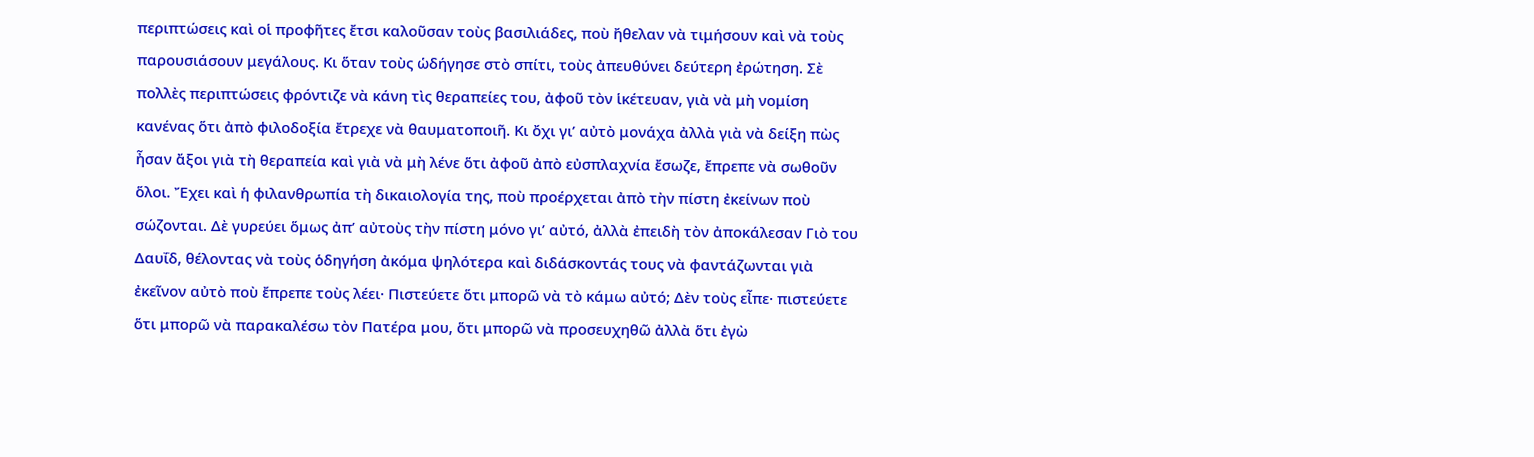περιπτώσεις καὶ οἱ προφῆτες ἔτσι καλοῦσαν τοὺς βασιλιάδες, ποὺ ἤθελαν νὰ τιμήσουν καὶ νὰ τοὺς παρουσιάσουν μεγάλους. Κι ὅταν τοὺς ὡδήγησε στὸ σπίτι, τοὺς ἀπευθύνει δεύτερη ἐρώτηση. Σὲ πολλὲς περιπτώσεις φρόντιζε νὰ κάνη τὶς θεραπείες του, ἀφοῦ τὸν ἱκέτευαν, γιὰ νὰ μὴ νομίση κανένας ὅτι ἀπὸ φιλοδοξία ἔτρεχε νὰ θαυματοποιῆ. Κι ὄχι γι’ αὐτὸ μονάχα ἀλλὰ γιὰ νὰ δείξη πὼς ἦσαν ἄξοι γιὰ τὴ θεραπεία καὶ γιὰ νὰ μὴ λένε ὅτι ἀφοῦ ἀπὸ εὐσπλαχνία ἔσωζε, ἔπρεπε νὰ σωθοῦν ὅλοι. Ἔχει καὶ ἡ φιλανθρωπία τὴ δικαιολογία της, ποὺ προέρχεται ἀπὸ τὴν πίστη ἐκείνων ποὺ σώζονται. Δὲ γυρεύει ὅμως ἀπ’ αὐτοὺς τὴν πίστη μόνο γι’ αὐτό, ἀλλὰ ἐπειδὴ τὸν ἀποκάλεσαν Γιὸ του Δαυΐδ, θέλοντας νὰ τοὺς ὁδηγήση ἀκόμα ψηλότερα καὶ διδάσκοντάς τους νὰ φαντάζωνται γιὰ ἐκεῖνον αὐτὸ ποὺ ἔπρεπε τοὺς λέει· Πιστεύετε ὅτι μπορῶ νὰ τὸ κάμω αὐτό; Δὲν τοὺς εἶπε· πιστεύετε ὅτι μπορῶ νὰ παρακαλέσω τὸν Πατέρα μου, ὅτι μπορῶ νὰ προσευχηθῶ ἀλλὰ ὅτι ἐγὼ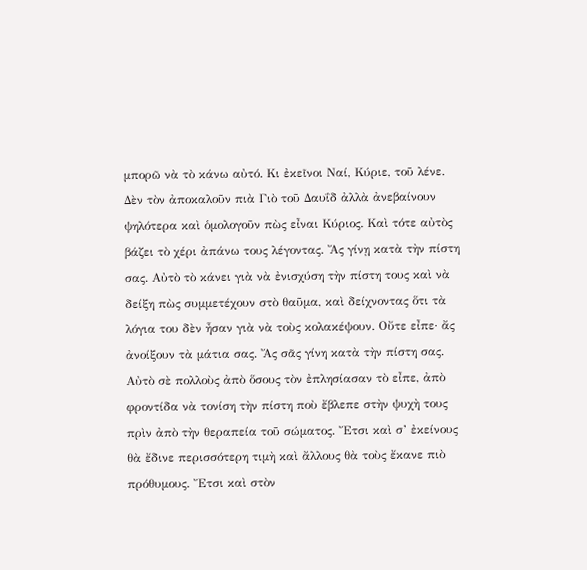μπορῶ νὰ τὸ κάνω αὐτό. Κι ἐκεῖνοι Ναί, Κύριε, τοῦ λένε. Δὲν τὸν ἀποκαλοῦν πιὰ Γιὸ τοῦ Δαυΐδ ἀλλὰ ἀνεβαίνουν ψηλότερα καὶ ὁμολογοῦν πὼς εἶναι Κύριος. Καὶ τότε αὐτὸς βάζει τὸ χέρι ἀπάνω τους λέγοντας. Ἄς γίνῃ κατὰ τὴν πίστη σας. Αὐτὸ τὸ κάνει γιὰ νὰ ἐνισχύση τὴν πίστη τους καὶ νὰ δείξη πὼς συμμετέχουν στὸ θαῦμα, καὶ δείχνοντας ὅτι τὰ λόγια του δὲν ἦσαν γιὰ νὰ τοὺς κολακέψουν. Οὔτε εἶπε· ἄς ἀνοίξουν τὰ μάτια σας. Ἄς σᾶς γίνη κατὰ τὴν πίστη σας. Αὐτὸ σὲ πολλοὺς ἀπὸ ὅσους τὸν ἐπλησίασαν τὸ εἶπε, ἀπὸ φροντίδα νὰ τονίση τὴν πίστη ποὺ ἔβλεπε στὴν ψυχὴ τους πρὶν ἀπὸ τὴν θεραπεία τοῦ σώματος. Ἔτσι καὶ σ’ ἐκείνους θὰ ἔδινε περισσότερη τιμὴ καὶ ἄλλους θὰ τοὺς ἔκανε πιὸ πρόθυμους. Ἔτσι καὶ στὸν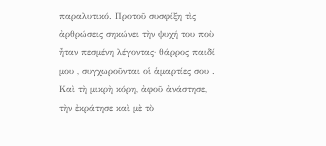παραλυτικό. Προτοῦ συσφίξη τὶς ἀρθρώσεις σηκώνει τὴν ψυχή του ποὺ ἦταν πεσμένη λέγοντας· θάρρος παιδί μου , συγχωροῦνται οἱ ἁμαρτίες σου . Καὶ τὴ μικρὴ κόρη, ἀφοῦ ἀνάστησε, τὴν ἐκράτησε καὶ μὲ τὸ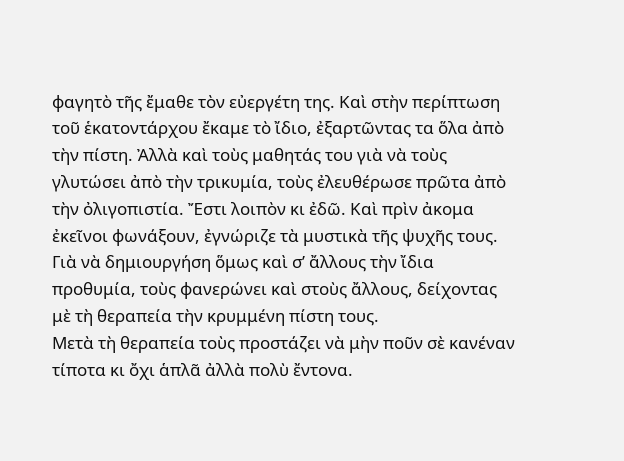φαγητὸ τῆς ἔμαθε τὸν εὐεργέτη της. Καὶ στὴν περίπτωση τοῦ ἑκατοντάρχου ἔκαμε τὸ ἴδιο, ἐξαρτῶντας τα ὅλα ἀπὸ τὴν πίστη. Ἀλλὰ καὶ τοὺς μαθητάς του γιὰ νὰ τοὺς γλυτώσει ἀπὸ τὴν τρικυμία, τοὺς ἐλευθέρωσε πρῶτα ἀπὸ τὴν ὀλιγοπιστία. Ἔστι λοιπὸν κι ἐδῶ. Καὶ πρὶν ἀκομα ἐκεῖνοι φωνάξουν, ἐγνώριζε τὰ μυστικὰ τῆς ψυχῆς τους. Γιὰ νὰ δημιουργήση ὅμως καὶ σ’ ἄλλους τὴν ἴδια προθυμία, τοὺς φανερώνει καὶ στοὺς ἄλλους, δείχοντας μὲ τὴ θεραπεία τὴν κρυμμένη πίστη τους.
Μετὰ τὴ θεραπεία τοὺς προστάζει νὰ μὴν ποῦν σὲ κανέναν τίποτα κι ὄχι ἁπλᾶ ἀλλὰ πολὺ ἔντονα.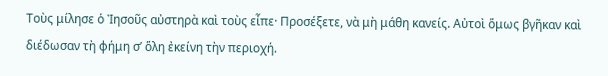Τοὺς μίλησε ὁ Ἰησοῦς αὐστηρὰ καὶ τοὺς εἶπε· Προσέξετε, νὰ μὴ μάθη κανείς. Αὐτοὶ ὅμως βγῆκαν καὶ διέδωσαν τὴ φήμη σ’ ὅλη ἐκείνη τὴν περιοχή.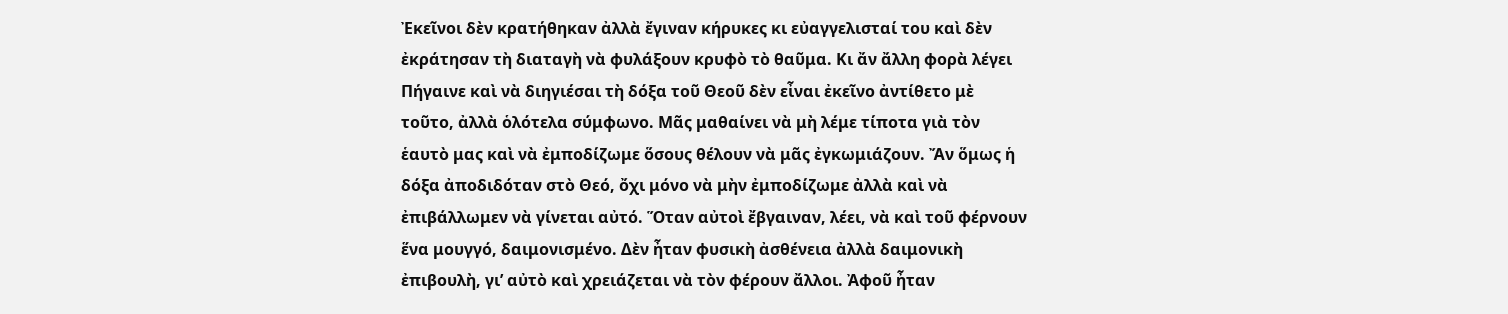Ἐκεῖνοι δὲν κρατήθηκαν ἀλλὰ ἔγιναν κήρυκες κι εὐαγγελισταί του καὶ δὲν ἐκράτησαν τὴ διαταγὴ νὰ φυλάξουν κρυφὸ τὸ θαῦμα. Κι ἄν ἄλλη φορὰ λέγει Πήγαινε καὶ νὰ διηγιέσαι τὴ δόξα τοῦ Θεοῦ δὲν εἶναι ἐκεῖνο ἀντίθετο μὲ τοῦτο, ἀλλὰ ὁλότελα σύμφωνο. Μᾶς μαθαίνει νὰ μὴ λέμε τίποτα γιὰ τὸν ἑαυτὸ μας καὶ νὰ ἐμποδίζωμε ὅσους θέλουν νὰ μᾶς ἐγκωμιάζουν. Ἄν ὅμως ἡ δόξα ἀποδιδόταν στὸ Θεό, ὄχι μόνο νὰ μὴν ἐμποδίζωμε ἀλλὰ καὶ νὰ ἐπιβάλλωμεν νὰ γίνεται αὐτό. Ὅταν αὐτοὶ ἔβγαιναν, λέει, νὰ καὶ τοῦ φέρνουν ἕνα μουγγό, δαιμονισμένο. Δὲν ἦταν φυσικὴ ἀσθένεια ἀλλὰ δαιμονικὴ ἐπιβουλὴ, γι’ αὐτὸ καὶ χρειάζεται νὰ τὸν φέρουν ἄλλοι. Ἀφοῦ ἦταν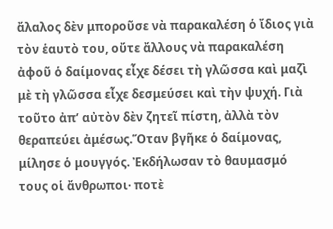ἄλαλος δὲν μποροῦσε νὰ παρακαλέση ὁ ἴδιος γιὰ τὸν ἑαυτὸ του, οὔτε ἄλλους νὰ παρακαλέση ἀφοῦ ὁ δαίμονας εἶχε δέσει τὴ γλῶσσα καὶ μαζὶ μὲ τὴ γλῶσσα εἶχε δεσμεύσει καὶ τὴν ψυχή. Γιὰ τοῦτο ἀπ’ αὐτὸν δὲν ζητεῖ πίστη, ἀλλὰ τὸν θεραπεύει ἀμέσως.Ὅταν βγῆκε ὁ δαίμονας, μίλησε ὁ μουγγός. Ἐκδήλωσαν τὸ θαυμασμό τους οἱ ἄνθρωποι· ποτὲ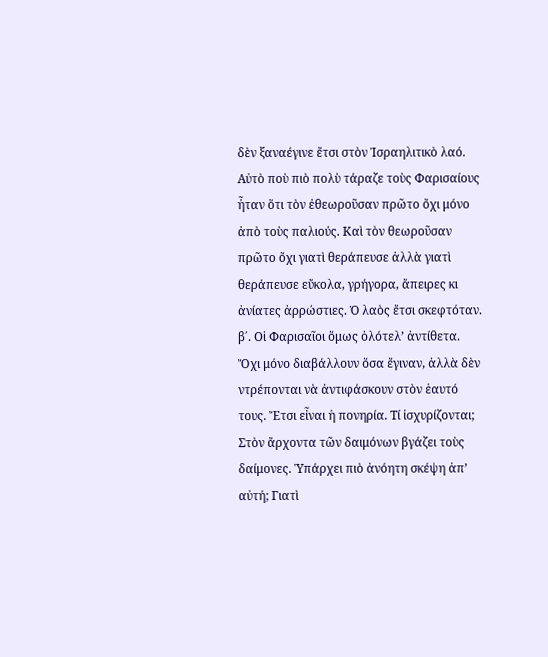δὲν ξαναέγινε ἔτσι στὸν Ἰσραηλιτικὸ λαό. Αὐτὸ ποὺ πιὸ πολὺ τάραζε τοὺς Φαρισαίους ἦταν ὅτι τὸν ἐθεωροῦσαν πρῶτο ὄχι μόνο ἀπὸ τοὺς παλιούς. Καὶ τὸν θεωροῦσαν πρῶτο ὄχι γιατὶ θεράπευσε ἀλλὰ γιατὶ θεράπευσε εὔκολα, γρήγορα, ἄπειρες κι ἀνίατες ἀρρώστιες. Ὁ λαὸς ἔτσι σκεφτόταν.
β΄. Οἱ Φαρισαῖοι ὅμως ὁλότελ’ ἀντίθετα. Ὄχι μόνο διαβάλλουν ὅσα ἔγιναν, ἀλλὰ δὲν ντρέπονται νὰ ἀντιφάσκουν στὸν ἑαυτό τους. Ἔτσι εἶναι ἡ πονηρία. Τί ἰσχυρίζονται; Στὸν ἄρχοντα τῶν δαιμόνων βγάζει τοὺς δαίμονες. Ὑπάρχει πιὸ ἀνόητη σκέψη ἀπ’ αὐτή; Γιατὶ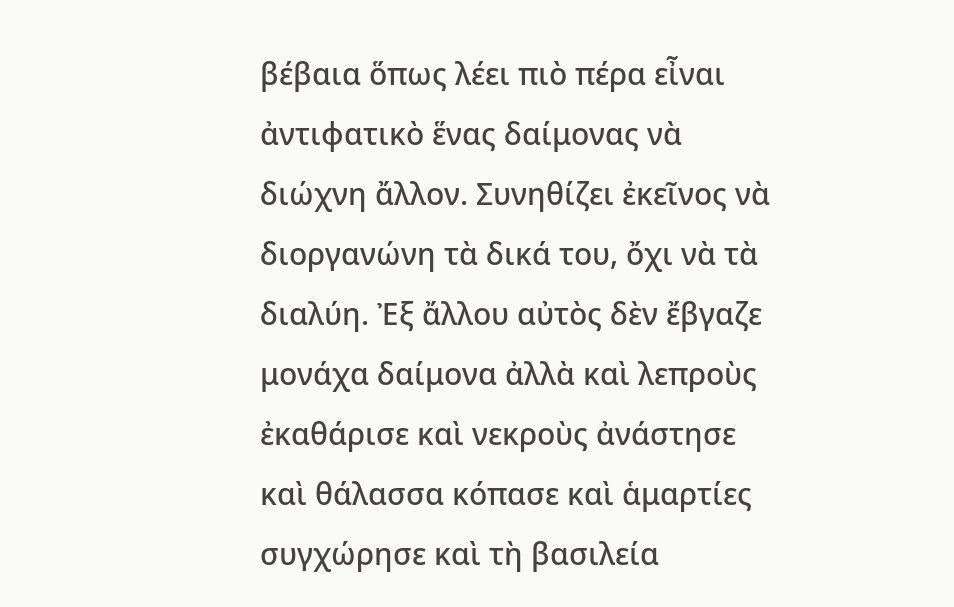βέβαια ὅπως λέει πιὸ πέρα εἶναι ἀντιφατικὸ ἕνας δαίμονας νὰ διώχνη ἄλλον. Συνηθίζει ἐκεῖνος νὰ διοργανώνη τὰ δικά του, ὄχι νὰ τὰ διαλύη. Ἐξ ἄλλου αὐτὸς δὲν ἔβγαζε μονάχα δαίμονα ἀλλὰ καὶ λεπροὺς ἐκαθάρισε καὶ νεκροὺς ἀνάστησε καὶ θάλασσα κόπασε καὶ ἁμαρτίες συγχώρησε καὶ τὴ βασιλεία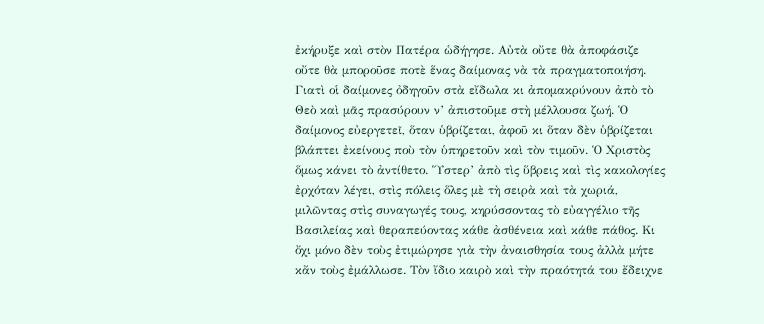ἐκήρυξε καὶ στὸν Πατέρα ὡδήγησε. Αὐτὰ οὔτε θὰ ἀποφάσιζε οὔτε θὰ μποροῦσε ποτὲ ἕνας δαίμονας νὰ τὰ πραγματοποιήση. Γιατὶ οἱ δαίμονες ὀδηγοῦν στὰ εἴδωλα κι ἀπομακρύνουν ἀπὸ τὸ Θεὸ καὶ μᾶς πρασύρουν ν’ ἀπιστοῦμε στὴ μέλλουσα ζωή. Ὁ δαίμονος εὐεργετεῖ, ὅταν ὑβρίζεται, ἀφοῦ κι ὅταν δὲν ὑβρίζεται βλάπτει ἐκείνους ποὺ τὸν ὑπηρετοῦν καὶ τὸν τιμοῦν. Ὁ Χριστὸς ὅμως κάνει τὸ ἀντίθετο. Ὕστερ’ ἀπὸ τὶς ὕβρεις καὶ τὶς κακολογίες ἐρχόταν λέγει, στὶς πόλεις ὅλες μὲ τὴ σειρὰ καὶ τὰ χωριά, μιλῶντας στὶς συναγωγές τους, κηρύσσοντας τὸ εὐαγγέλιο τῆς Βασιλείας καὶ θεραπεύοντας κάθε ἀσθένεια καὶ κάθε πάθος. Κι ὄχι μόνο δὲν τοὺς ἐτιμώρησε γιὰ τὴν ἀναισθησία τους ἀλλὰ μήτε κἄν τοὺς ἐμάλλωσε. Τὸν ἴδιο καιρὸ καὶ τὴν πραότητά του ἔδειχνε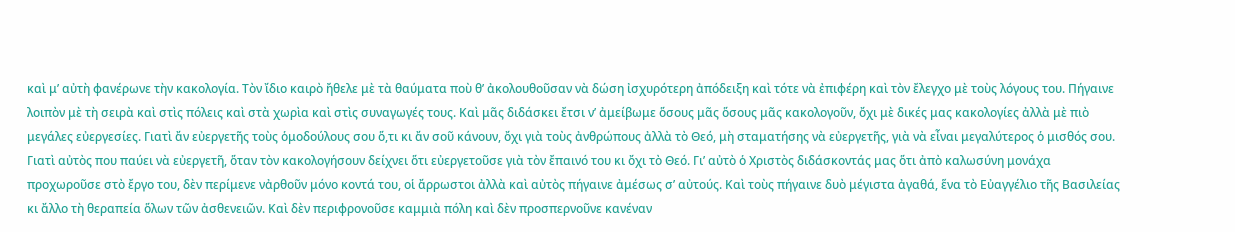καὶ μ’ αὐτὴ φανέρωνε τὴν κακολογία. Τὸν ἴδιο καιρὸ ἤθελε μὲ τὰ θαύματα ποὺ θ’ ἀκολουθοῦσαν νὰ δώση ἰσχυρότερη ἀπόδειξη καὶ τότε νὰ ἐπιφέρη καὶ τὸν ἔλεγχο μὲ τοὺς λόγους του. Πήγαινε λοιπὸν μὲ τὴ σειρὰ καὶ στὶς πόλεις καὶ στὰ χωρὶα καὶ στὶς συναγωγές τους. Καὶ μᾶς διδάσκει ἔτσι ν’ ἀμείβωμε ὅσους μᾶς ὅσους μᾶς κακολογοῦν, ὄχι μὲ δικές μας κακολογίες ἀλλὰ μὲ πιὸ μεγάλες εὐεργεσίες. Γιατὶ ἄν εὐεργετῆς τοὺς ὁμοδούλους σου ὅ,τι κι ἄν σοῦ κάνουν, ὄχι γιὰ τοὺς ἀνθρώπους ἀλλὰ τὸ Θεό, μὴ σταματήσης νὰ εὐεργετῆς, γιὰ νὰ εἶναι μεγαλύτερος ὁ μισθός σου. Γιατὶ αὐτὸς που παύει νὰ εὐεργετῆ, ὅταν τὸν κακολογήσουν δείχνει ὅτι εὐεργετοῦσε γιὰ τὸν ἔπαινό του κι ὄχι τὸ Θεό. Γι’ αὐτὸ ὁ Χριστὸς διδάσκοντάς μας ὅτι ἀπὸ καλωσύνη μονάχα προχωροῦσε στὸ ἔργο του, δὲν περίμενε νἀρθοῦν μόνο κοντά του, οἱ ἄρρωστοι ἀλλὰ καὶ αὐτὸς πήγαινε ἀμέσως σ’ αὐτούς. Καὶ τοὺς πήγαινε δυὸ μέγιστα ἀγαθά, ἕνα τὸ Εὐαγγέλιο τῆς Βασιλείας κι ἄλλο τὴ θεραπεία ὅλων τῶν ἀσθενειῶν. Καὶ δὲν περιφρονοῦσε καμμιὰ πόλη καὶ δὲν προσπερνοῦνε κανέναν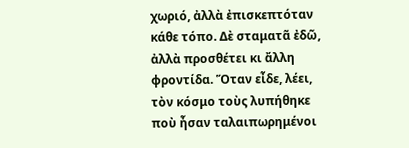χωριό, ἀλλὰ ἐπισκεπτόταν κάθε τόπο. Δὲ σταματᾶ ἐδῶ, ἀλλὰ προσθέτει κι ἄλλη φροντίδα. Ὅταν εἶδε, λέει, τὸν κόσμο τοὺς λυπήθηκε ποὺ ἦσαν ταλαιπωρημένοι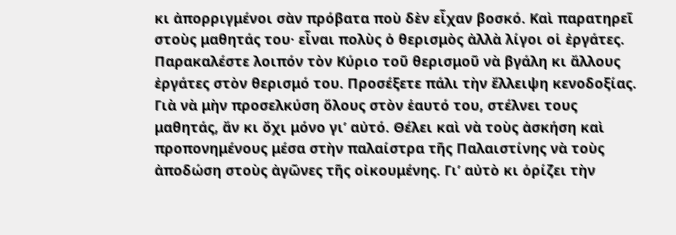κι ἀπορριγμένοι σὰν πρόβατα ποὺ δὲν εἶχαν βοσκό. Καὶ παρατηρεῖ στοὺς μαθητάς του· εἶναι πολὺς ὁ θερισμὸς ἀλλὰ λίγοι οἱ ἐργάτες. Παρακαλέστε λοιπόν τὸν Κύριο τοῦ θερισμοῦ νὰ βγάλη κι ἄλλους ἐργάτες στὸν θερισμό του. Προσέξετε πάλι τὴν ἔλλειψη κενοδοξίας. Γιὰ νὰ μὴν προσελκύση ὅλους στὸν ἑαυτό του, στέλνει τους μαθητάς, ἄν κι ὄχι μόνο γι’ αὐτό. Θέλει καὶ νὰ τοὺς ἀσκήση καὶ προπονημένους μέσα στὴν παλαίστρα τῆς Παλαιστίνης νὰ τοὺς ἀποδώση στοὺς ἀγῶνες τῆς οἰκουμένης. Γι’ αὐτὸ κι ὁρίζει τὴν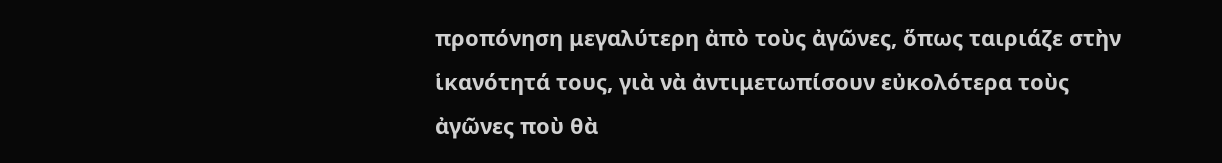προπόνηση μεγαλύτερη ἀπὸ τοὺς ἀγῶνες, ὅπως ταιριάζε στὴν ἱκανότητά τους, γιὰ νὰ ἀντιμετωπίσουν εὐκολότερα τοὺς ἀγῶνες ποὺ θὰ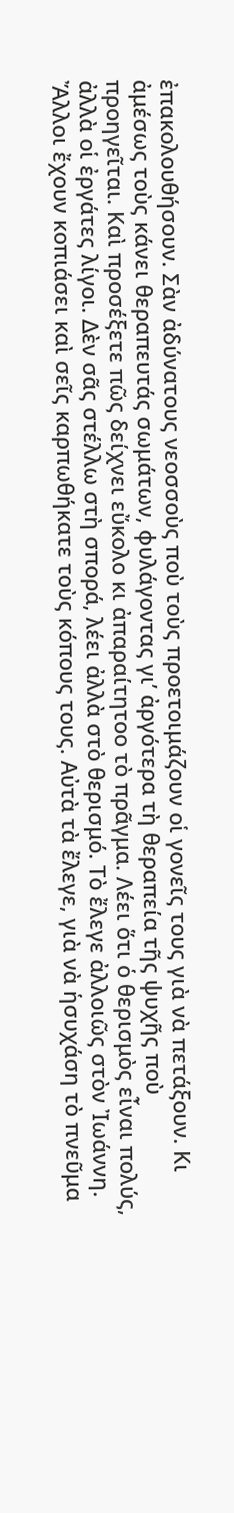ἐπακολουθήσουν. Σὰν ἀδύνατους νεοσσοὺς ποὺ τοὺς προετοιμάζουν οἱ γονεῖς τους γιὰ νὰ πετάξουν. Κι ἀμέσως τοὺς κάνει θεραπευτάς σωμάτων, φυλάγοντας γι’ ἀργότερα τὴ θεραπεία τῆς ψυχῆς ποὺ προηγεῖται. Καὶ προσέξετε πῶς δείχνει εὔκολο κι ἀπαραίτητοο τὸ πρᾶγμα. Λέει ὅτι ὁ θερισμὸς εἶναι πολύς, ἀλλὰ οἱ ἐργάτες λίγοι. Δὲν σᾶς στέλλω στὴ σπορά, λέει ἀλλὰ στὸ θερισμό. Τὸ ἔλεγε ἀλλοιῶς στὸν Ἰωάννη. Ἄλλοι ἔχουν κοπιάσει καὶ σεῖς καρπωθήκατε τοὺς κόπους τους. Αὐτὰ τὰ ἔλεγε, γιὰ νὰ ἡσυχάση τὸ πνεῦμα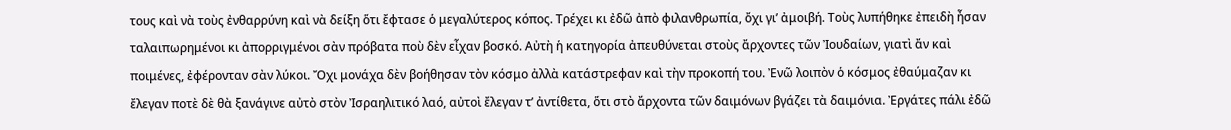τους καὶ νὰ τοὺς ἐνθαρρύνη καὶ νὰ δείξη ὅτι ἔφτασε ὁ μεγαλύτερος κόπος. Τρέχει κι ἐδῶ ἀπὸ φιλανθρωπία, ὄχι γι’ ἀμοιβή. Τοὺς λυπήθηκε ἐπειδὴ ἦσαν ταλαιπωρημένοι κι ἀπορριγμένοι σὰν πρόβατα ποὺ δὲν εἶχαν βοσκό. Αὐτὴ ἡ κατηγορία ἀπευθύνεται στοὺς ἄρχοντες τῶν Ἰουδαίων, γιατὶ ἄν καὶ ποιμένες, ἐφέρονταν σὰν λύκοι. Ὄχι μονάχα δὲν βοήθησαν τὸν κόσμο ἀλλὰ κατάστρεφαν καὶ τὴν προκοπή του. Ἐνῶ λοιπὸν ὁ κόσμος ἐθαύμαζαν κι ἔλεγαν ποτὲ δὲ θὰ ξανάγινε αὐτὸ στὸν Ἰσραηλιτικό λαό, αὐτοὶ ἔλεγαν τ’ ἀντίθετα, ὅτι στὸ ἄρχοντα τῶν δαιμόνων βγάζει τὰ δαιμόνια. Ἐργάτες πάλι ἐδῶ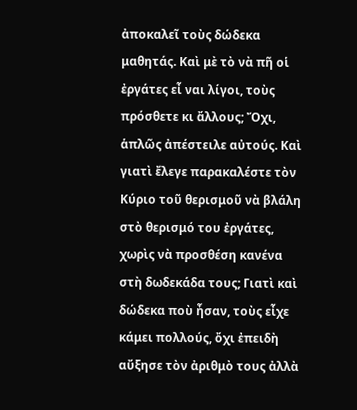ἀποκαλεῖ τοὺς δώδεκα μαθητάς. Καὶ μὲ τὸ νὰ πῆ οἱ ἐργάτες εἶ ναι λίγοι, τοὺς πρόσθετε κι ἄλλους; Ὄχι, ἁπλῶς ἀπέστειλε αὐτούς. Καὶ γιατὶ ἔλεγε παρακαλέστε τὸν Κύριο τοῦ θερισμοῦ νὰ βλάλη στὸ θερισμό του ἐργάτες, χωρὶς νὰ προσθέση κανένα στὴ δωδεκάδα τους; Γιατὶ καὶ δώδεκα ποὺ ἦσαν, τοὺς εἶχε κάμει πολλούς, ὄχι ἐπειδὴ αὔξησε τὸν ἀριθμὸ τους ἀλλὰ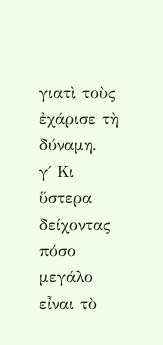γιατὶ τοὺς ἐχάρισε τὴ δύναμη.
γ΄ Κι ὕστερα δείχοντας πόσο μεγάλο εἶναι τὸ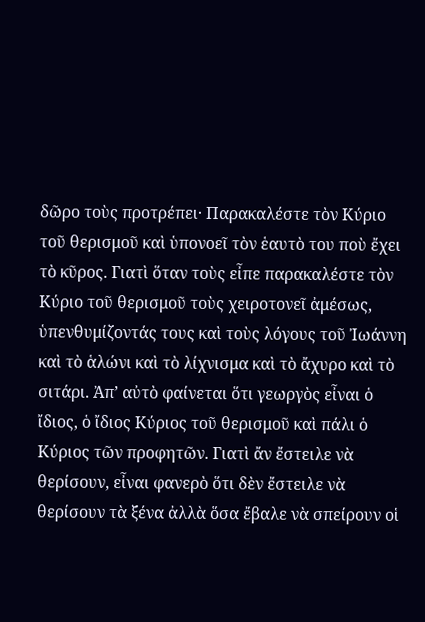δῶρο τοὺς προτρέπει· Παρακαλέστε τὸν Κύριο τοῦ θερισμοῦ καὶ ὑπονοεῖ τὸν ἑαυτὸ του ποὺ ἔχει τὸ κῦρος. Γιατὶ ὅταν τοὺς εἶπε παρακαλέστε τὸν Κύριο τοῦ θερισμοῦ τοὺς χειροτονεῖ ἀμέσως, ὑπενθυμίζοντάς τους καὶ τοὺς λόγους τοῦ Ἰωάννη καὶ τὸ ἁλώνι καὶ τὸ λίχνισμα καὶ τὸ ἄχυρο καὶ τὸ σιτάρι. Ἀπ’ αὐτὸ φαίνεται ὅτι γεωργὸς εἶναι ὁ ἴδιος, ὁ ἴδιος Κύριος τοῦ θερισμοῦ καὶ πάλι ὁ Κύριος τῶν προφητῶν. Γιατὶ ἄν ἔστειλε νὰ θερίσουν, εἶναι φανερὸ ὅτι δὲν ἔστειλε νὰ θερίσουν τὰ ξένα ἀλλὰ ὅσα ἔβαλε νὰ σπείρουν οἱ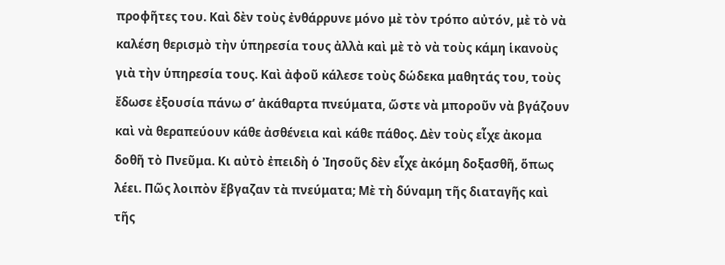προφῆτες του. Καὶ δὲν τοὺς ἐνθάρρυνε μόνο μὲ τὸν τρόπο αὐτόν, μὲ τὸ νὰ καλέση θερισμὸ τὴν ὑπηρεσία τους ἀλλὰ καὶ μὲ τὸ νὰ τοὺς κάμη ἱκανοὺς γιὰ τὴν ὑπηρεσία τους. Καὶ ἀφοῦ κάλεσε τοὺς δώδεκα μαθητάς του, τοὺς ἔδωσε ἐξουσία πάνω σ’ ἀκάθαρτα πνεύματα, ὥστε νὰ μποροῦν νὰ βγάζουν καὶ νὰ θεραπεύουν κάθε ἀσθένεια καὶ κάθε πάθος. Δὲν τοὺς εἶχε ἀκομα δοθῆ τὸ Πνεῦμα. Κι αὐτὸ ἐπειδὴ ὁ Ἰησοῦς δὲν εἶχε ἀκόμη δοξασθῆ, ὅπως λέει. Πῶς λοιπὸν ἔβγαζαν τὰ πνεύματα; Μὲ τὴ δύναμη τῆς διαταγῆς καὶ τῆς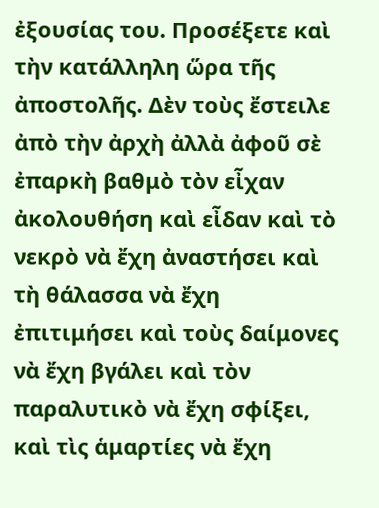ἐξουσίας του. Προσέξετε καὶ τὴν κατάλληλη ὥρα τῆς ἀποστολῆς. Δὲν τοὺς ἔστειλε ἀπὸ τὴν ἀρχὴ ἀλλὰ ἀφοῦ σὲ ἐπαρκὴ βαθμὸ τὸν εἶχαν ἀκολουθήση καὶ εἶδαν καὶ τὸ νεκρὸ νὰ ἔχη ἀναστήσει καὶ τὴ θάλασσα νὰ ἔχη ἐπιτιμήσει καὶ τοὺς δαίμονες νὰ ἔχη βγάλει καὶ τὸν παραλυτικὸ νὰ ἔχη σφίξει, καὶ τὶς ἁμαρτίες νὰ ἔχη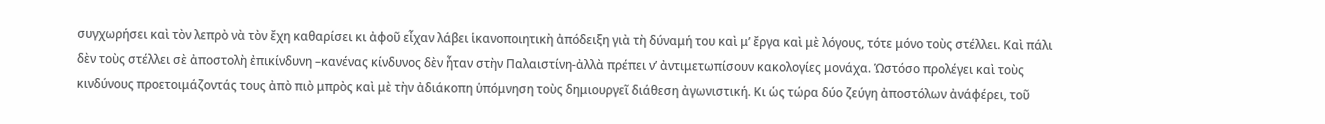συγχωρήσει καὶ τὸν λεπρὸ νὰ τὸν ἔχη καθαρίσει κι ἀφοῦ εἶχαν λάβει ἱκανοποιητικὴ ἀπόδειξη γιὰ τὴ δύναμή του καὶ μ’ ἔργα καὶ μὲ λόγους, τότε μόνο τοὺς στέλλει. Καὶ πάλι δὲν τοὺς στέλλει σὲ ἀποστολὴ ἐπικίνδυνη –κανένας κίνδυνος δὲν ἦταν στὴν Παλαιστίνη-ἀλλὰ πρέπει ν’ ἀντιμετωπίσουν κακολογίες μονάχα. Ὡστόσο προλέγει καὶ τοὺς κινδύνους προετοιμάζοντάς τους ἀπὸ πιὸ μπρὸς καὶ μὲ τὴν ἀδιάκοπη ὑπόμνηση τοὺς δημιουργεῖ διάθεση ἀγωνιστική. Κι ὡς τώρα δύο ζεύγη ἀποστόλων ἀνάφέρει, τοῦ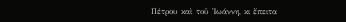Πέτρου καὶ τοῦ Ἰωάννη, κι ἔπειτα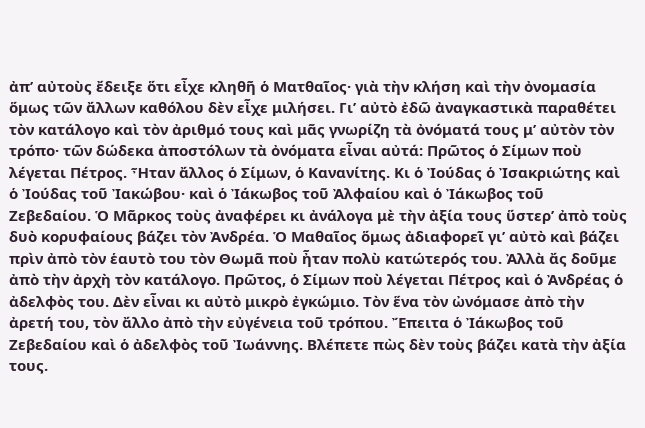ἀπ’ αὐτοὺς ἔδειξε ὅτι εἶχε κληθῆ ὁ Ματθαῖος· γιὰ τὴν κλήση καὶ τὴν ὀνομασία ὅμως τῶν ἄλλων καθόλου δὲν εἶχε μιλήσει. Γι’ αὐτὸ ἐδῶ ἀναγκαστικὰ παραθέτει τὸν κατάλογο καὶ τὸν ἀριθμό τους καὶ μᾶς γνωρίζη τὰ ὀνόματά τους μ’ αὐτὸν τὸν τρόπο· τῶν δώδεκα ἀποστόλων τὰ ὀνόματα εἶναι αὐτά: Πρῶτος ὁ Σίμων ποὺ λέγεται Πέτρος. Ἦταν ἄλλος ὁ Σίμων, ὁ Κανανίτης. Κι ὁ Ἰούδας ὁ Ἰσακριώτης καὶ ὁ Ἰούδας τοῦ Ἰακώβου· καὶ ὁ Ἰάκωβος τοῦ Ἀλφαίου καὶ ὁ Ἰάκωβος τοῦ Ζεβεδαίου. Ὁ Μᾶρκος τοὺς ἀναφέρει κι ἀνάλογα μὲ τὴν ἀξία τους ὕστερ’ ἀπὸ τοὺς δυὸ κορυφαίους βάζει τὸν Ἀνδρέα. Ὁ Μαθαῖος ὅμως ἀδιαφορεῖ γι’ αὐτὸ καὶ βάζει πρὶν ἀπὸ τὸν ἑαυτὸ του τὸν Θωμᾶ ποὺ ἦταν πολὺ κατώτερός του. Ἀλλὰ ἄς δοῦμε ἀπὸ τὴν ἀρχὴ τὸν κατάλογο. Πρῶτος, ὁ Σίμων ποὺ λέγεται Πέτρος καὶ ὁ Ἀνδρέας ὁ ἀδελφὸς του. Δὲν εἶναι κι αὐτὸ μικρὸ ἐγκώμιο. Τὸν ἕνα τὸν ὠνόμασε ἀπὸ τὴν ἀρετή του, τὸν ἄλλο ἀπὸ τὴν εὐγένεια τοῦ τρόπου. Ἔπειτα ὁ Ἰάκωβος τοῦ Ζεβεδαίου καὶ ὁ ἀδελφὸς τοῦ Ἰωάννης. Βλέπετε πὼς δὲν τοὺς βάζει κατὰ τὴν ἀξία τους.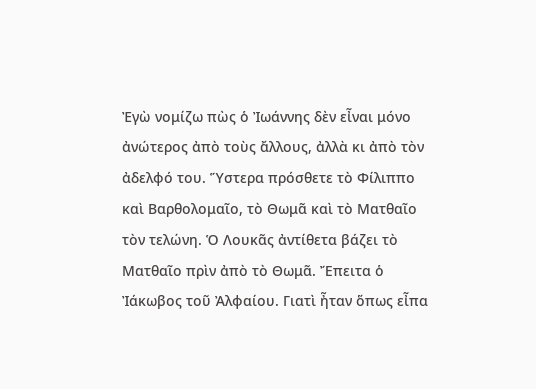Ἐγὼ νομίζω πὼς ὁ Ἰωάννης δὲν εἶναι μόνο ἀνώτερος ἀπὸ τοὺς ἄλλους, ἀλλὰ κι ἀπὸ τὸν ἀδελφό του. Ὕστερα πρόσθετε τὸ Φίλιππο καὶ Βαρθολομαῖο, τὸ Θωμᾶ καὶ τὸ Ματθαῖο τὸν τελώνη. Ὁ Λουκᾶς ἀντίθετα βάζει τὸ Ματθαῖο πρὶν ἀπὸ τὸ Θωμᾶ. Ἔπειτα ὁ Ἰάκωβος τοῦ Ἀλφαίου. Γιατὶ ἦταν ὅπως εἶπα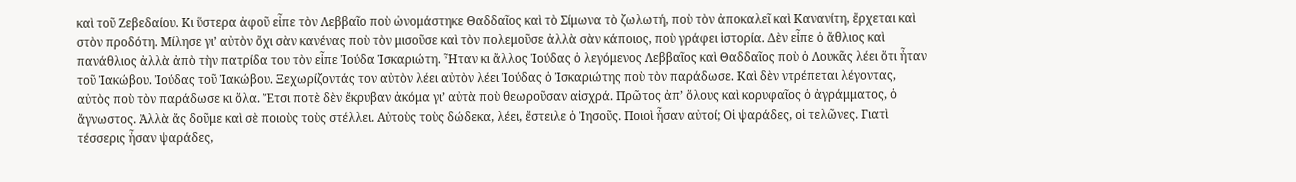καὶ τοῦ Ζεβεδαίου. Κι ὕστερα ἀφοῦ εἶπε τὸν Λεββαῖο ποὺ ὠνομάστηκε Θαδδαῖος καὶ τὸ Σίμωνα τὸ ζωλωτή, ποὺ τὸν ἀποκαλεῖ καὶ Κανανίτη, ἔρχεται καὶ στὸν προδότη. Μίλησε γι’ αὐτὸν ὄχι σὰν κανένας ποὺ τὸν μισοῦσε καὶ τὸν πολεμοῦσε ἀλλὰ σὰν κάποιος, ποὺ γράφει ἱστορία. Δὲν εἶπε ὁ ἄθλιος καὶ πανάθλιος ἀλλὰ ἀπὸ τὴν πατρίδα του τὸν εἶπε Ἰούδα Ἱσκαριώτη. Ἦταν κι ἄλλος Ἰούδας ὁ λεγόμενος Λεββαῖος καὶ Θαδδαῖος ποὺ ὁ Λουκᾶς λέει ὅτι ἦταν τοῦ Ἰακώβου. Ἰούδας τοῦ Ἰακώβου. Ξεχωρίζοντάς τον αὐτὸν λέει αὐτὸν λέει Ἰούδας ὁ Ἰσκαριώτης ποὺ τὸν παράδωσε. Καὶ δὲν ντρέπεται λέγοντας, αὐτὸς ποὺ τὸν παράδωσε κι ὅλα. Ἔτσι ποτὲ δὲν ἔκρυβαν ἀκόμα γι’ αὐτὰ ποὺ θεωροῦσαν αἰσχρά. Πρῶτος ἀπ’ ὅλους καὶ κορυφαῖος ὁ ἀγράμματος, ὁ ἄγνωστος. Ἀλλὰ ἄς δοῦμε καὶ σὲ ποιοὺς τοὺς στέλλει. Αὐτοὺς τοὺς δώδεκα, λέει, ἔστειλε ὁ Ἰησοῦς. Ποιοὶ ἦσαν αὐτοί; Οἱ ψαράδες, οἱ τελῶνες. Γιατὶ τέσσερις ἦσαν ψαράδες,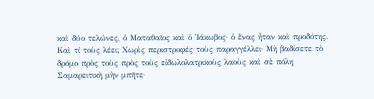καὶ δύο τελώνες, ὁ Ματαθαῖος καὶ ὁ Ἰάκωβος· ὁ ἕνας ἦταν καὶ προδότης. Καὶ τί τοὺς λέει; Χωρὶς περιστροφές τοὺς παραγγέλλει· Μὴ βαδίσετε τὸ δρόμο πρὸς τοὺς πρὸς τοὺς εἰδωλολατρικοὺς λαοὺς καὶ σὲ πόλη Σαμαρειτικὴ μὴν μπῆτε·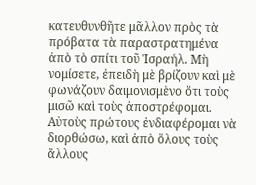κατευθυνθῆτε μᾶλλον πρὸς τὰ πρόβατα τὰ παραστρατημένα ἀπὸ τὸ σπίτι τοῦ Ἰσραήλ. Μὴ νομίσετε, ἐπειδὴ μὲ βρίζουν καὶ μὲ φωνάζουν δαιμονισμὲνο ὅτι τοὺς μισῶ καὶ τοὺς ἀποστρέφομαι. Αὐτοὺς πρώτους ἐνδιαφέρομαι νὰ διορθώσω, καὶ ἀπὸ ὅλους τοὺς ἄλλους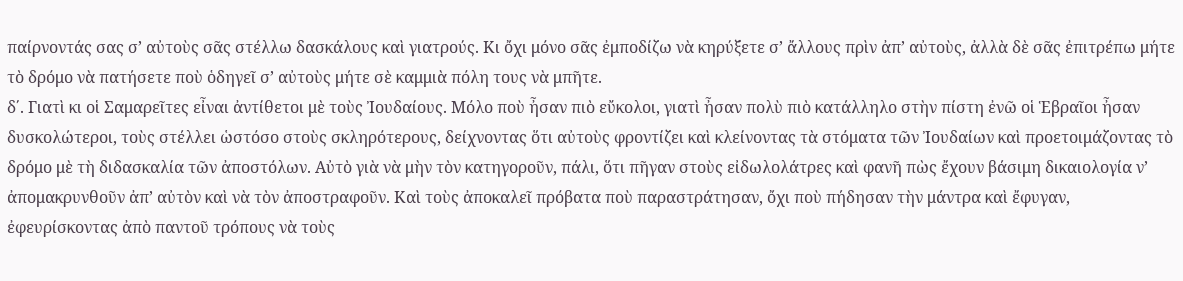παίρνοντάς σας σ’ αὐτοὺς σᾶς στέλλω δασκάλους καὶ γιατρούς. Κι ὄχι μόνο σᾶς ἐμποδίζω νὰ κηρύξετε σ’ ἄλλους πρὶν ἀπ’ αὐτοὺς, ἀλλὰ δὲ σᾶς ἐπιτρέπω μήτε τὸ δρόμο νὰ πατήσετε ποὺ ὁδηγεῖ σ’ αὐτοὺς μήτε σὲ καμμιὰ πόλη τους νὰ μπῆτε.
δ΄. Γιατὶ κι οἱ Σαμαρεῖτες εἶναι ἀντίθετοι μὲ τοὺς Ἰουδαίους. Μόλο ποὺ ἦσαν πιὸ εὔκολοι, γιατὶ ἦσαν πολὺ πιὸ κατάλληλο στὴν πίστη ἐνῶ οἱ Ἑβραῖοι ἦσαν δυσκολώτεροι, τοὺς στέλλει ὡστόσο στοὺς σκληρότερους, δείχνοντας ὅτι αὐτοὺς φροντίζει καὶ κλείνοντας τὰ στόματα τῶν Ἰουδαίων καὶ προετοιμάζοντας τὸ δρόμο μὲ τὴ διδασκαλία τῶν ἀποστόλων. Αὐτὸ γιὰ νὰ μὴν τὸν κατηγοροῦν, πάλι, ὅτι πῆγαν στοὺς εἰδωλολάτρες καὶ φανῆ πὼς ἔχουν βάσιμη δικαιολογία ν’ ἀπομακρυνθοῦν ἀπ’ αὐτὸν καὶ νὰ τὸν ἀποστραφοῦν. Καὶ τοὺς ἀποκαλεῖ πρόβατα ποὺ παραστράτησαν, ὄχι ποὺ πήδησαν τὴν μάντρα καὶ ἔφυγαν, ἐφευρίσκοντας ἀπὸ παντοῦ τρόπους νὰ τοὺς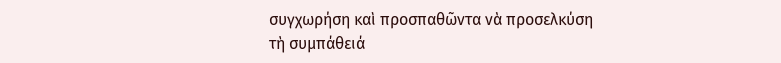συγχωρήση καὶ προσπαθῶντα νὰ προσελκύση τὴ συμπάθειά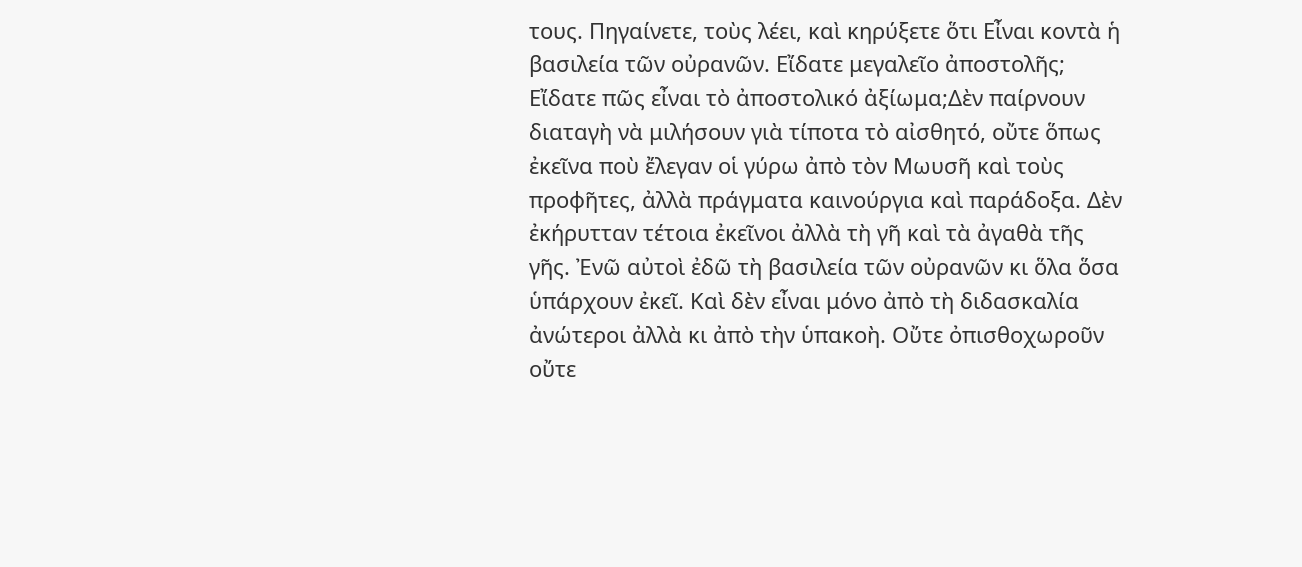τους. Πηγαίνετε, τοὺς λέει, καὶ κηρύξετε ὅτι Εἶναι κοντὰ ἡ βασιλεία τῶν οὐρανῶν. Εἴδατε μεγαλεῖο ἀποστολῆς; Εἴδατε πῶς εἶναι τὸ ἀποστολικό ἀξίωμα;Δὲν παίρνουν διαταγὴ νὰ μιλήσουν γιὰ τίποτα τὸ αἰσθητό, οὔτε ὅπως ἐκεῖνα ποὺ ἔλεγαν οἱ γύρω ἀπὸ τὸν Μωυσῆ καὶ τοὺς προφῆτες, ἀλλὰ πράγματα καινούργια καὶ παράδοξα. Δὲν ἐκήρυτταν τέτοια ἐκεῖνοι ἀλλὰ τὴ γῆ καὶ τὰ ἀγαθὰ τῆς γῆς. Ἐνῶ αὐτοὶ ἐδῶ τὴ βασιλεία τῶν οὐρανῶν κι ὅλα ὅσα ὑπάρχουν ἐκεῖ. Καὶ δὲν εἶναι μόνο ἀπὸ τὴ διδασκαλία ἀνώτεροι ἀλλὰ κι ἀπὸ τὴν ὑπακοὴ. Οὔτε ὀπισθοχωροῦν οὔτε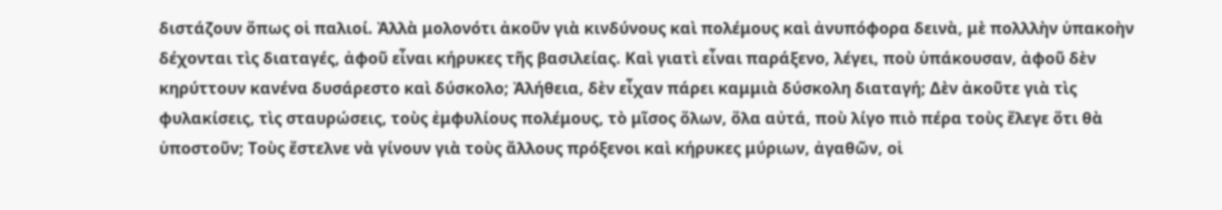διστάζουν ὅπως οἱ παλιοί. Ἀλλὰ μολονότι ἀκοῦν γιὰ κινδύνους καὶ πολέμους καὶ ἀνυπόφορα δεινὰ, μὲ πολλλὴν ὑπακοὴν δέχονται τὶς διαταγές, ἀφοῦ εἶναι κήρυκες τῆς βασιλείας. Καὶ γιατὶ εἶναι παράξενο, λέγει, ποὺ ὑπάκουσαν, ἀφοῦ δὲν κηρύττουν κανένα δυσάρεστο καὶ δύσκολο; Ἀλήθεια, δὲν εἶχαν πάρει καμμιὰ δύσκολη διαταγή; Δὲν ἀκοῦτε γιὰ τὶς φυλακίσεις, τὶς σταυρώσεις, τοὺς ἐμφυλίους πολέμους, τὸ μῖσος ὅλων, ὅλα αὐτά, ποὺ λίγο πιὸ πέρα τοὺς ἔλεγε ὅτι θὰ ὑποστοῦν; Τοὺς ἔστελνε νὰ γίνουν γιὰ τοὺς ἄλλους πρόξενοι καὶ κήρυκες μύριων, ἀγαθῶν, οἱ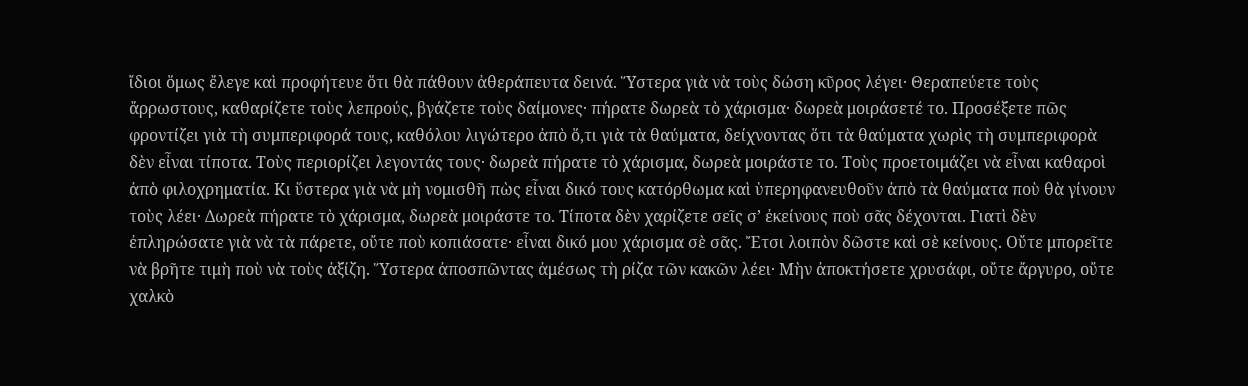ἴδιοι ὅμως ἔλεγε καὶ προφήτευε ὅτι θὰ πάθουν ἀθεράπευτα δεινά. Ὕστερα γιὰ νὰ τοὺς δώση κῦρος λέγει· Θεραπεύετε τοὺς ἄρρωστους, καθαρίζετε τοὺς λεπρούς, βγάζετε τοὺς δαίμονες· πήρατε δωρεὰ τὸ χάρισμα· δωρεὰ μοιράσετέ το. Προσέξετε πῶς φροντίζει γιὰ τὴ συμπεριφορά τους, καθόλου λιγώτερο ἀπὸ ὅ,τι γιὰ τὰ θαύματα, δείχνοντας ὅτι τὰ θαύματα χωρὶς τὴ συμπεριφορὰ δὲν εἶναι τίποτα. Τοὺς περιορίζει λεγοντάς τους· δωρεὰ πήρατε τὸ χάρισμα, δωρεὰ μοιράστε το. Τοὺς προετοιμάζει νὰ εἶναι καθαροὶ ἀπὸ φιλοχρηματία. Κι ὕστερα γιὰ νὰ μὴ νομισθῆ πὼς εἶναι δικό τους κατόρθωμα καὶ ὑπερηφανευθοῦν ἀπὸ τὰ θαύματα ποὺ θὰ γίνουν τοὺς λέει· Δωρεὰ πήρατε τὸ χάρισμα, δωρεὰ μοιράστε το. Τίποτα δὲν χαρίζετε σεῖς σ’ ἐκείνους ποὺ σᾶς δέχονται. Γιατὶ δὲν ἐπληρώσατε γιὰ νὰ τὰ πάρετε, οὔτε ποὺ κοπιάσατε· εἶναι δικό μου χάρισμα σὲ σᾶς. Ἔτσι λοιπὸν δῶστε καὶ σὲ κείνους. Οὔτε μπορεῖτε νὰ βρῆτε τιμὴ ποὺ νὰ τοὺς ἀξίζη. Ὕστερα ἀποσπῶντας ἀμέσως τὴ ρίζα τῶν κακῶν λέει· Μὴν ἀποκτήσετε χρυσάφι, οὔτε ἄργυρο, οὔτε χαλκὸ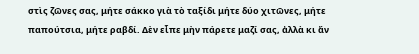στὶς ζῶνες σας, μήτε σάκκο γιὰ τὸ ταξίδι μήτε δύο χιτῶνες, μήτε παπούτσια, μήτε ραβδί. Δὲν εἶπε μὴν πάρετε μαζί σας, ἀλλὰ κι ἄν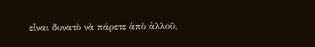εἶναι δυνατὸ νὰ πάρετε ἀπὸ ἀλλοῦ,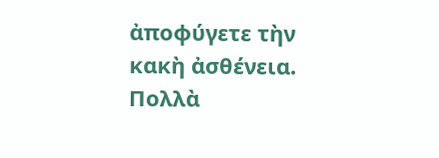ἀποφύγετε τὴν κακὴ ἀσθένεια. Πολλὰ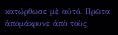κατώρθωσε μὲ αὐτό. Πρῶτα ἀπομάκρυνε ἀπὸ τοὺς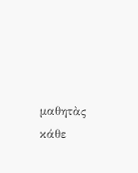μαθητὰς κάθε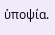ὑποψία.